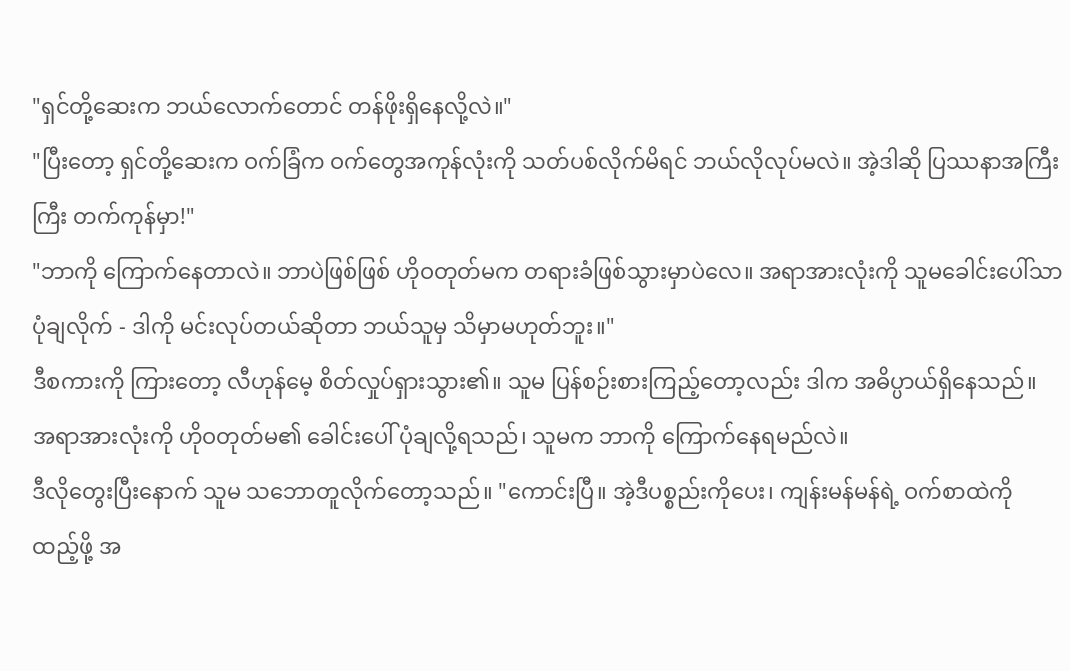"ရှင်တို့ဆေးက ဘယ်လောက်တောင် တန်ဖိုးရှိနေလို့လဲ။"
"ပြီးတော့ ရှင်တို့ဆေးက ဝက်ခြံက ဝက်တွေအကုန်လုံးကို သတ်ပစ်လိုက်မိရင် ဘယ်လိုလုပ်မလဲ။ အဲ့ဒါဆို ပြဿနာအကြီးကြီး တက်ကုန်မှာ!"
"ဘာကို ကြောက်နေတာလဲ။ ဘာပဲဖြစ်ဖြစ် ဟိုဝတုတ်မက တရားခံဖြစ်သွားမှာပဲလေ။ အရာအားလုံးကို သူမခေါင်းပေါ်သာ ပုံချလိုက် - ဒါကို မင်းလုပ်တယ်ဆိုတာ ဘယ်သူမှ သိမှာမဟုတ်ဘူး။"
ဒီစကားကို ကြားတော့ လီဟုန်မေ့ စိတ်လှုပ်ရှားသွား၏။ သူမ ပြန်စဉ်းစားကြည့်တော့လည်း ဒါက အဓိပ္ပာယ်ရှိနေသည်။
အရာအားလုံးကို ဟိုဝတုတ်မ၏ ခေါင်းပေါ် ပုံချလို့ရသည်၊ သူမက ဘာကို ကြောက်နေရမည်လဲ။
ဒီလိုတွေးပြီးနောက် သူမ သဘောတူလိုက်တော့သည်။ "ကောင်းပြီ။ အဲ့ဒီပစ္စည်းကိုပေး၊ ကျန်းမန်မန်ရဲ့ ဝက်စာထဲကို ထည့်ဖို့ အ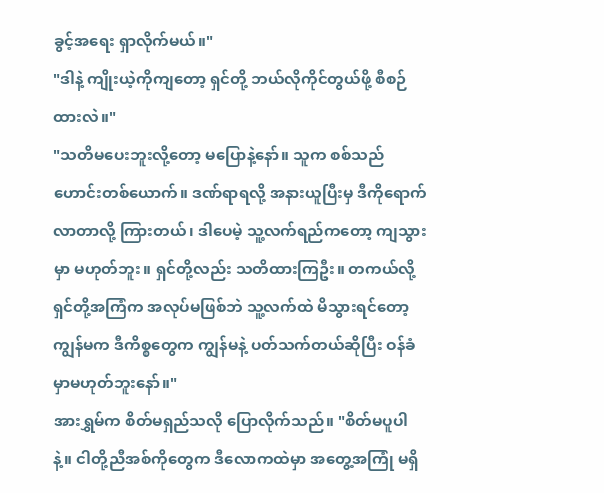ခွင့်အရေး ရှာလိုက်မယ်။"
"ဒါနဲ့ ကျိုးယဲ့ကိုကျတော့ ရှင်တို့ ဘယ်လိုကိုင်တွယ်ဖို့ စီစဉ်ထားလဲ။"
"သတိမပေးဘူးလို့တော့ မပြောနဲ့နော်။ သူက စစ်သည်ဟောင်းတစ်ယောက်။ ဒဏ်ရာရလို့ အနားယူပြီးမှ ဒီကိုရောက်လာတာလို့ ကြားတယ်၊ ဒါပေမဲ့ သူ့လက်ရည်ကတော့ ကျသွားမှာ မဟုတ်ဘူး။ ရှင်တို့လည်း သတိထားကြဦး။ တကယ်လို့ ရှင်တို့အကြံက အလုပ်မဖြစ်ဘဲ သူ့လက်ထဲ မိသွားရင်တော့ ကျွန်မက ဒီကိစ္စတွေက ကျွန်မနဲ့ ပတ်သက်တယ်ဆိုပြီး ဝန်ခံမှာမဟုတ်ဘူးနော်။"
အားရွှမ်က စိတ်မရှည်သလို ပြောလိုက်သည်။ "စိတ်မပူပါနဲ့။ ငါတို့ညီအစ်ကိုတွေက ဒီလောကထဲမှာ အတွေ့အကြုံ မရှိ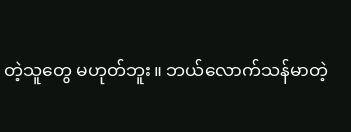တဲ့သူတွေ မဟုတ်ဘူး။ ဘယ်လောက်သန်မာတဲ့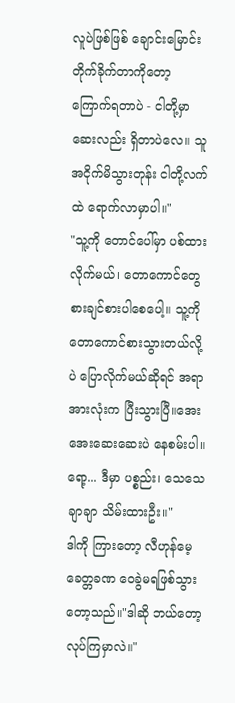လူပဲဖြစ်ဖြစ် ချောင်းမြောင်းတိုက်ခိုက်တာကိုတော့ ကြောက်ရတာပဲ - ငါတို့မှာ ဆေးလည်း ရှိတာပဲလေ။ သူ အငိုက်မိသွားတုန်း ငါတို့လက်ထဲ ရောက်လာမှာပါ။"
"သူ့ကို တောင်ပေါ်မှာ ပစ်ထားလိုက်မယ်၊ တောကောင်တွေ စားချင်စားပါစေပေါ့။ သူ့ကို တောကောင်စားသွားတယ်လို့ပဲ ပြောလိုက်မယ်ဆိုရင် အရာအားလုံးက ပြီးသွားပြီ။အေးအေးဆေးဆေးပဲ နေစမ်းပါ။ ရော့... ဒီမှာ ပစ္စည်း၊ သေသေချာချာ သိမ်းထားဦး။"
ဒါကို ကြားတော့ လီဟုန်မေ့ ခေတ္တခဏ ဝေခွဲမရဖြစ်သွားတော့သည်။"ဒါဆို ဘယ်တော့ လုပ်ကြမှာလဲ။"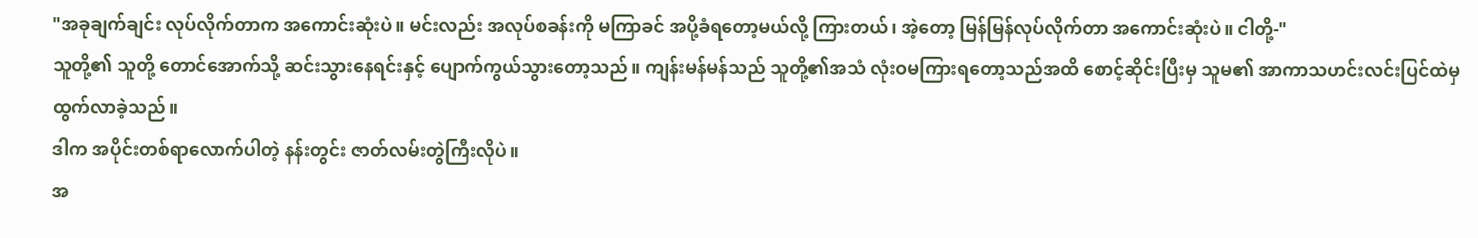"အခုချက်ချင်း လုပ်လိုက်တာက အကောင်းဆုံးပဲ။ မင်းလည်း အလုပ်စခန်းကို မကြာခင် အပို့ခံရတော့မယ်လို့ ကြားတယ်၊ အဲ့တော့ မြန်မြန်လုပ်လိုက်တာ အကောင်းဆုံးပဲ။ ငါတို့-"
သူတို့၏ သူတို့ တောင်အောက်သို့ ဆင်းသွားနေရင်းနှင့် ပျောက်ကွယ်သွားတော့သည်။ ကျန်းမန်မန်သည် သူတို့၏အသံ လုံးဝမကြားရတော့သည်အထိ စောင့်ဆိုင်းပြီးမှ သူမ၏ အာကာသဟင်းလင်းပြင်ထဲမှ ထွက်လာခဲ့သည်။
ဒါက အပိုင်းတစ်ရာလောက်ပါတဲ့ နန်းတွင်း ဇာတ်လမ်းတွဲကြီးလိုပဲ။
အ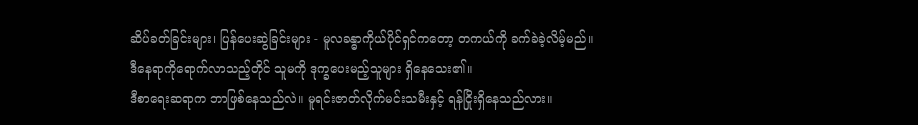ဆိပ်ခတ်ခြင်းများ၊ ပြန်ပေးဆွဲခြင်းများ - မူလခန္ဓာကိုယ်ပိုင်ရှင်ကတော့ တကယ်ကို ခက်ခဲခဲ့လိမ့်မည်။
ဒီနေရာကိုရောက်လာသည့်တိုင် သူမကို ဒုက္ခပေးမည့်သူများ ရှိနေသေး၏။
ဒီစာရေးဆရာက ဘာဖြစ်နေသည်လဲ။ မူရင်းဇာတ်လိုက်မင်းသမီးနှင့် ရန်ငြိုးရှိနေသည်လား။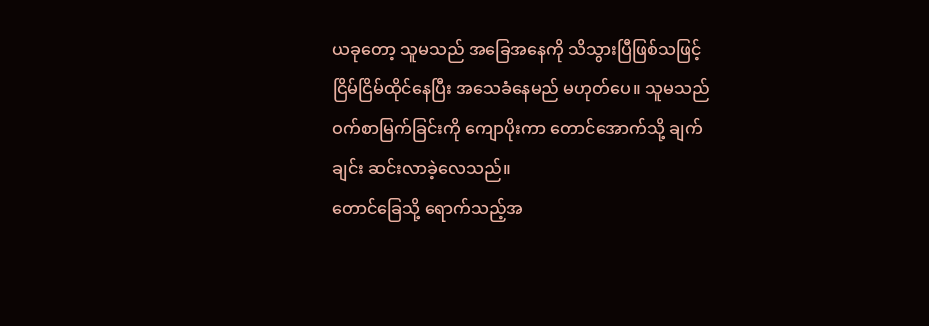ယခုတော့ သူမသည် အခြေအနေကို သိသွားပြီဖြစ်သဖြင့် ငြိမ်ငြိမ်ထိုင်နေပြီး အသေခံနေမည် မဟုတ်ပေ။ သူမသည် ဝက်စာမြက်ခြင်းကို ကျောပိုးကာ တောင်အောက်သို့ ချက်ချင်း ဆင်းလာခဲ့လေသည်။
တောင်ခြေသို့ ရောက်သည့်အ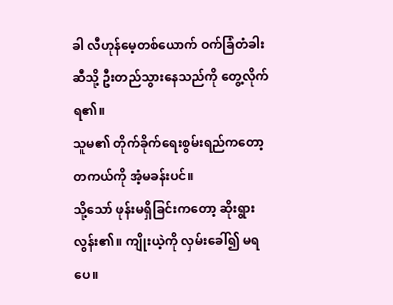ခါ လီဟုန်မေ့တစ်ယောက် ဝက်ခြံတံခါးဆီသို့ ဦးတည်သွားနေသည်ကို တွေ့လိုက်ရ၏။
သူမ၏ တိုက်ခိုက်ရေးစွမ်းရည်ကတော့ တကယ်ကို အံ့မခန်းပင်။
သို့သော် ဖုန်းမရှိခြင်းကတော့ ဆိုးရွားလွန်း၏။ ကျိုးယဲ့ကို လှမ်းခေါ်၍ မရပေ။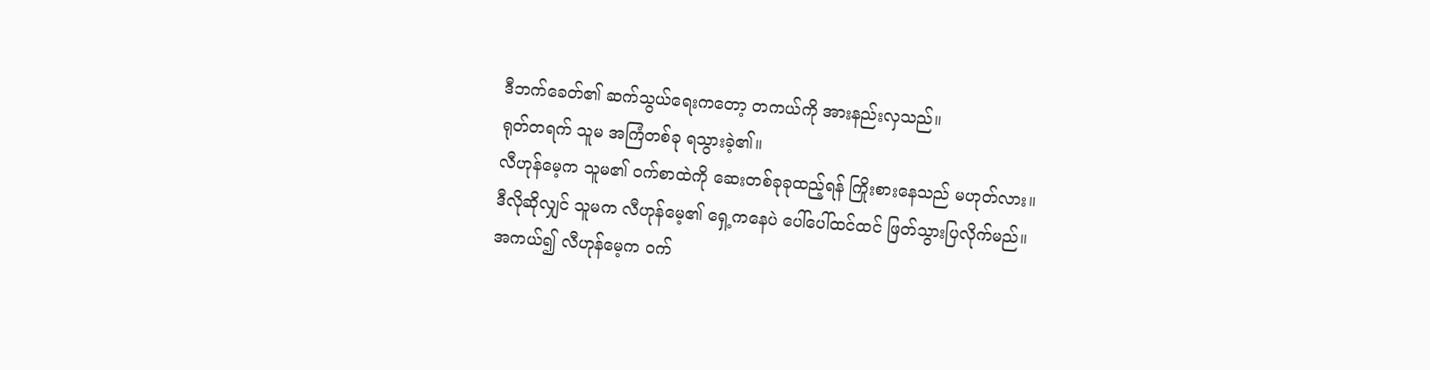ဒီဘက်ခေတ်၏ ဆက်သွယ်ရေးကတော့ တကယ်ကို အားနည်းလှသည်။
ရုတ်တရက် သူမ အကြံတစ်ခု ရသွားခဲ့၏။
လီဟုန်မေ့က သူမ၏ ဝက်စာထဲကို ဆေးတစ်ခုခုထည့်ရန် ကြိုးစားနေသည် မဟုတ်လား။
ဒီလိုဆိုလျှင် သူမက လီဟုန်မေ့၏ ရှေ့ကနေပဲ ပေါ်ပေါ်ထင်ထင် ဖြတ်သွားပြလိုက်မည်။
အကယ်၍ လီဟုန်မေ့က ဝက်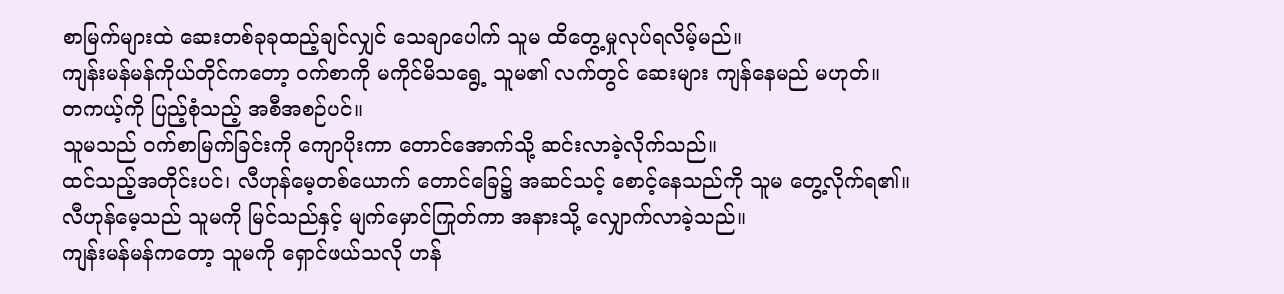စာမြက်များထဲ ဆေးတစ်ခုခုထည့်ချင်လျှင် သေချာပေါက် သူမ ထိတွေ့မှုလုပ်ရလိမ့်မည်။
ကျန်းမန်မန်ကိုယ်တိုင်ကတော့ ဝက်စာကို မကိုင်မိသရွေ့ သူမ၏ လက်တွင် ဆေးများ ကျန်နေမည် မဟုတ်။
တကယ့်ကို ပြည့်စုံသည့် အစီအစဉ်ပင်။
သူမသည် ဝက်စာမြက်ခြင်းကို ကျောပိုးကာ တောင်အောက်သို့ ဆင်းလာခဲ့လိုက်သည်။
ထင်သည့်အတိုင်းပင်၊ လီဟုန်မေ့တစ်ယောက် တောင်ခြေ၌ အဆင်သင့် စောင့်နေသည်ကို သူမ တွေ့လိုက်ရ၏။
လီဟုန်မေ့သည် သူမကို မြင်သည်နှင့် မျက်မှောင်ကြုတ်ကာ အနားသို့ လျှောက်လာခဲ့သည်။
ကျန်းမန်မန်ကတော့ သူမကို ရှောင်ဖယ်သလို ဟန်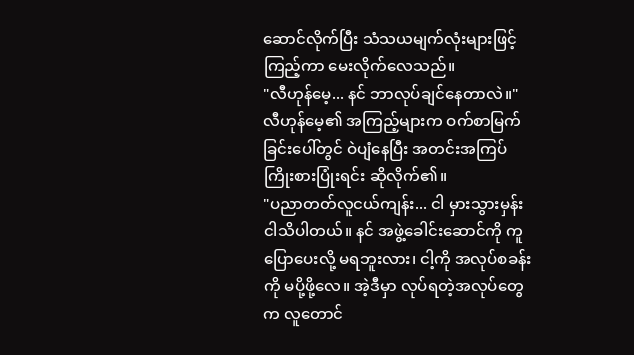ဆောင်လိုက်ပြီး သံသယမျက်လုံးများဖြင့် ကြည့်ကာ မေးလိုက်လေသည်။
"လီဟုန်မေ့... နင် ဘာလုပ်ချင်နေတာလဲ။"
လီဟုန်မေ့၏ အကြည့်များက ဝက်စာမြက်ခြင်းပေါ်တွင် ဝဲပျံနေပြီး အတင်းအကြပ် ကြိုးစားပြုံးရင်း ဆိုလိုက်၏။
"ပညာတတ်လူငယ်ကျန်း... ငါ မှားသွားမှန်း ငါသိပါတယ်။ နင် အဖွဲ့ခေါင်းဆောင်ကို ကူပြောပေးလို့ မရဘူးလား၊ ငါ့ကို အလုပ်စခန်းကို မပို့ဖို့လေ။ အဲ့ဒီမှာ လုပ်ရတဲ့အလုပ်တွေက လူတောင်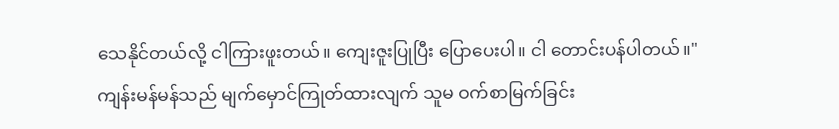သေနိုင်တယ်လို့ ငါကြားဖူးတယ်။ ကျေးဇူးပြုပြီး ပြောပေးပါ။ ငါ တောင်းပန်ပါတယ်။"
ကျန်းမန်မန်သည် မျက်မှောင်ကြုတ်ထားလျက် သူမ ဝက်စာမြက်ခြင်း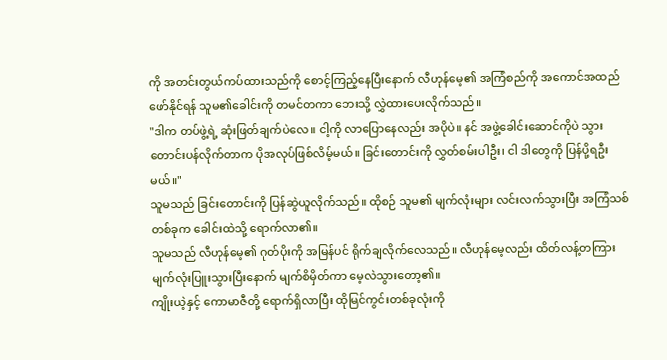ကို အတင်းတွယ်ကပ်ထားသည်ကို စောင့်ကြည့်နေပြီးနောက် လီဟုန်မေ့၏ အကြံစည်ကို အကောင်အထည်ဖော်နိုင်ရန် သူမ၏ခေါင်းကို တမင်တကာ ဘေးသို့ လွှဲထားပေးလိုက်သည်။
"ဒါက တပ်ဖွဲ့ရဲ့ ဆုံးဖြတ်ချက်ပဲလေ။ ငါ့ကို လာပြောနေလည်း အပိုပဲ။ နင် အဖွဲ့ခေါင်းဆောင်ကိုပဲ သွားတောင်းပန်လိုက်တာက ပိုအလုပ်ဖြစ်လိမ့်မယ်။ ခြင်းတောင်းကို လွှတ်စမ်းပါဦး၊ ငါ ဒါတွေကို ပြန်ပို့ရဦးမယ်။"
သူမသည် ခြင်းတောင်းကို ပြန်ဆွဲယူလိုက်သည်။ ထိုစဉ် သူမ၏ မျက်လုံးများ လင်းလက်သွားပြီး အကြံသစ်တစ်ခုက ခေါင်းထဲသို့ ရောက်လာ၏။
သူမသည် လီဟုန်မေ့၏ ဂုတ်ပိုးကို အမြန်ပင် ရိုက်ချလိုက်လေသည်။ လီဟုန်မေ့လည်း ထိတ်လန့်တကြား မျက်လုံးပြူးသွားပြီးနောက် မျက်စိမှိတ်ကာ မေ့လဲသွားတော့၏။
ကျိုးယဲ့နှင့် ကောမာဇီတို့ ရောက်ရှိလာပြီး ထိုမြင်ကွင်းတစ်ခုလုံးကို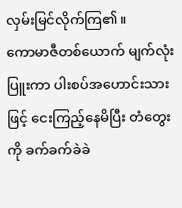လှမ်းမြင်လိုက်ကြ၏။
ကောမာဇီတစ်ယောက် မျက်လုံးပြူးကာ ပါးစပ်အဟောင်းသားဖြင့် ငေးကြည့်နေမိပြီး တံတွေးကို ခက်ခက်ခဲခဲ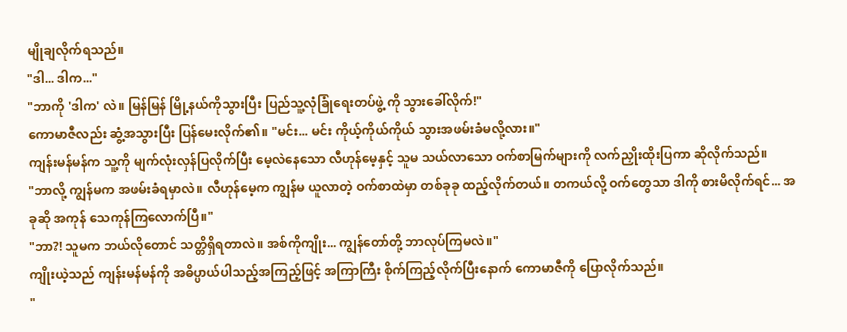မျိုချလိုက်ရသည်။
"ဒါ... ဒါက..."
"ဘာကို 'ဒါက' လဲ။ မြန်မြန် မြို့နယ်ကိုသွားပြီး ပြည်သူ့လုံခြုံရေးတပ်ဖွဲ့ ကို သွားခေါ်လိုက်!"
ကောမာဇီလည်း ဆွံ့အသွားပြီး ပြန်မေးလိုက်၏။ "မင်း... မင်း ကိုယ့်ကိုယ်ကိုယ် သွားအဖမ်းခံမလို့လား။"
ကျန်းမန်မန်က သူ့ကို မျက်လုံးလှန်ပြလိုက်ပြီး မေ့လဲနေသော လီဟုန်မေ့နှင့် သူမ သယ်လာသော ဝက်စာမြက်များကို လက်ညှိုးထိုးပြကာ ဆိုလိုက်သည်။
"ဘာလို့ ကျွန်မက အဖမ်းခံရမှာလဲ။ လီဟုန်မေ့က ကျွန်မ ယူလာတဲ့ ဝက်စာထဲမှာ တစ်ခုခု ထည့်လိုက်တယ်။ တကယ်လို့ ဝက်တွေသာ ဒါကို စားမိလိုက်ရင်... အခုဆို အကုန် သေကုန်ကြလောက်ပြီ။"
"ဘာ?! သူမက ဘယ်လိုတောင် သတ္တိရှိရတာလဲ။ အစ်ကိုကျိုး... ကျွန်တော်တို့ ဘာလုပ်ကြမလဲ။"
ကျိုးယဲ့သည် ကျန်းမန်မန်ကို အဓိပ္ပာယ်ပါသည့်အကြည့်ဖြင့် အကြာကြီး စိုက်ကြည့်လိုက်ပြီးနောက် ကောမာဇီကို ပြောလိုက်သည်။
"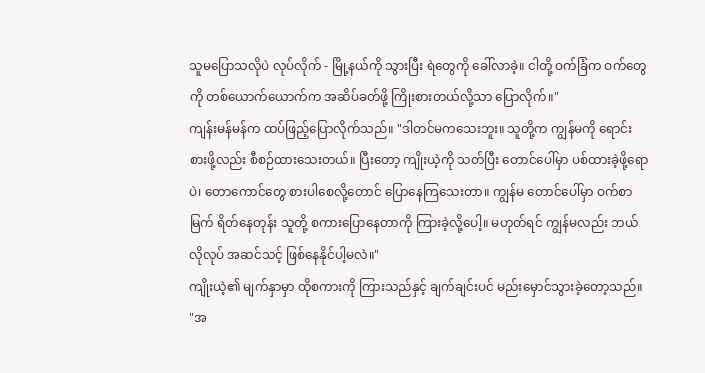သူမပြောသလိုပဲ လုပ်လိုက် - မြို့နယ်ကို သွားပြီး ရဲတွေကို ခေါ်လာခဲ့။ ငါတို့ ဝက်ခြံက ဝက်တွေကို တစ်ယောက်ယောက်က အဆိပ်ခတ်ဖို့ ကြိုးစားတယ်လို့သာ ပြောလိုက်။"
ကျန်းမန်မန်က ထပ်ဖြည့်ပြောလိုက်သည်။ "ဒါတင်မကသေးဘူး။ သူတို့က ကျွန်မကို ရောင်းစားဖို့လည်း စီစဉ်ထားသေးတယ်။ ပြီးတော့ ကျိုးယဲ့ကို သတ်ပြီး တောင်ပေါ်မှာ ပစ်ထားခဲ့ဖို့ရောပဲ၊ တောကောင်တွေ စားပါစေလို့တောင် ပြောနေကြသေးတာ။ ကျွန်မ တောင်ပေါ်မှာ ဝက်စာမြက် ရိတ်နေတုန်း သူတို့ စကားပြောနေတာကို ကြားခဲ့လို့ပေါ့။ မဟုတ်ရင် ကျွန်မလည်း ဘယ်လိုလုပ် အဆင်သင့် ဖြစ်နေနိုင်ပါ့မလဲ။"
ကျိုးယဲ့၏ မျက်နှာမှာ ထိုစကားကို ကြားသည်နှင့် ချက်ချင်းပင် မည်းမှောင်သွားခဲ့တော့သည်။ "အ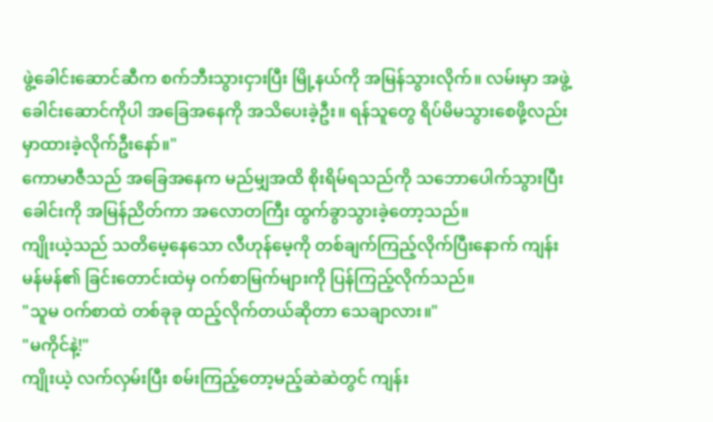ဖွဲ့ခေါင်းဆောင်ဆီက စက်ဘီးသွားငှားပြီး မြို့နယ်ကို အမြန်သွားလိုက်။ လမ်းမှာ အဖွဲ့ခေါင်းဆောင်ကိုပါ အခြေအနေကို အသိပေးခဲ့ဦး။ ရန်သူတွေ ရိပ်မိမသွားစေဖို့လည်း မှာထားခဲ့လိုက်ဦးနော်။"
ကောမာဇီသည် အခြေအနေက မည်မျှအထိ စိုးရိမ်ရသည်ကို သဘောပေါက်သွားပြီး ခေါင်းကို အမြန်ညိတ်ကာ အလောတကြီး ထွက်ခွာသွားခဲ့တော့သည်။
ကျိုးယဲ့သည် သတိမေ့နေသော လီဟုန်မေ့ကို တစ်ချက်ကြည့်လိုက်ပြီးနောက် ကျန်းမန်မန်၏ ခြင်းတောင်းထဲမှ ဝက်စာမြက်များကို ပြန်ကြည့်လိုက်သည်။
"သူမ ဝက်စာထဲ တစ်ခုခု ထည့်လိုက်တယ်ဆိုတာ သေချာလား။"
"မကိုင်နဲ့!"
ကျိုးယဲ့ လက်လှမ်းပြီး စမ်းကြည့်တော့မည့်ဆဲဆဲတွင် ကျန်း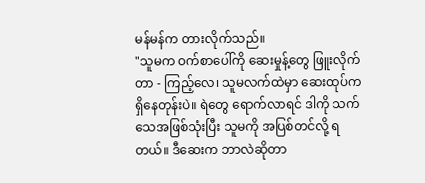မန်မန်က တားလိုက်သည်။
"သူမက ဝက်စာပေါ်ကို ဆေးမှုန့်တွေ ဖြူးလိုက်တာ - ကြည့်လေ၊ သူမလက်ထဲမှာ ဆေးထုပ်က ရှိနေတုန်းပဲ။ ရဲတွေ ရောက်လာရင် ဒါကို သက်သေအဖြစ်သုံးပြီး သူမကို အပြစ်တင်လို့ ရတယ်။ ဒီဆေးက ဘာလဲဆိုတာ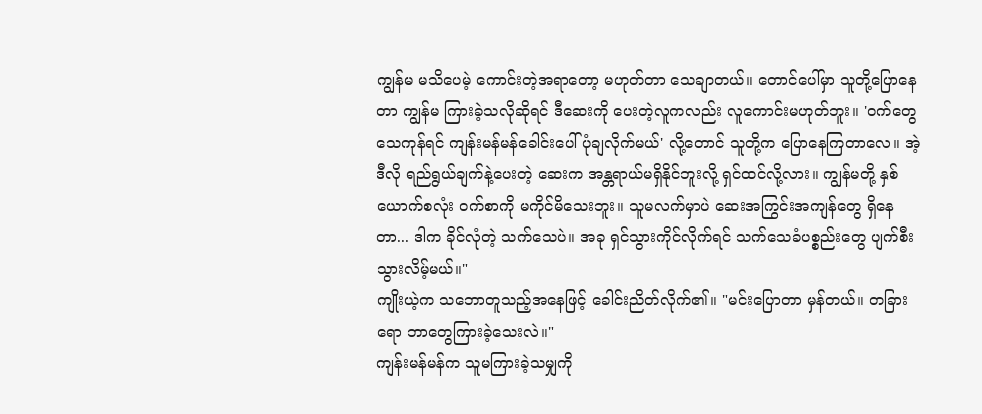ကျွန်မ မသိပေမဲ့ ကောင်းတဲ့အရာတော့ မဟုတ်တာ သေချာတယ်။ တောင်ပေါ်မှာ သူတို့ပြောနေတာ ကျွန်မ ကြားခဲ့သလိုဆိုရင် ဒီဆေးကို ပေးတဲ့လူကလည်း လူကောင်းမဟုတ်ဘူး။ 'ဝက်တွေ သေကုန်ရင် ကျန်းမန်မန်ခေါင်းပေါ် ပုံချလိုက်မယ်' လို့တောင် သူတို့က ပြောနေကြတာလေ။ အဲ့ဒီလို ရည်ရွယ်ချက်နဲ့ပေးတဲ့ ဆေးက အန္တရာယ်မရှိနိုင်ဘူးလို့ ရှင်ထင်လို့လား။ ကျွန်မတို့ နှစ်ယောက်စလုံး ဝက်စာကို မကိုင်မိသေးဘူး။ သူမလက်မှာပဲ ဆေးအကြွင်းအကျန်တွေ ရှိနေတာ... ဒါက ခိုင်လုံတဲ့ သက်သေပဲ။ အခု ရှင်သွားကိုင်လိုက်ရင် သက်သေခံပစ္စည်းတွေ ပျက်စီးသွားလိမ့်မယ်။"
ကျိုးယဲ့က သဘောတူသည့်အနေဖြင့် ခေါင်းညိတ်လိုက်၏။ "မင်းပြောတာ မှန်တယ်။ တခြားရော ဘာတွေကြားခဲ့သေးလဲ။"
ကျန်းမန်မန်က သူမကြားခဲ့သမျှကို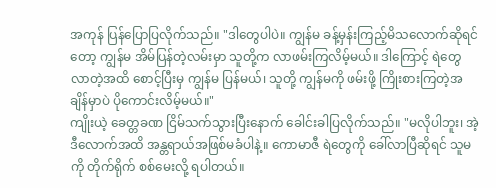အကုန် ပြန်ပြောပြလိုက်သည်။ "ဒါတွေပါပဲ။ ကျွန်မ ခန့်မှန်းကြည့်မိသလောက်ဆိုရင်တော့ ကျွန်မ အိမ်ပြန်တဲ့လမ်းမှာ သူတို့က လာဖမ်းကြလိမ့်မယ်။ ဒါကြောင့် ရဲတွေလာတဲ့အထိ စောင့်ပြီးမှ ကျွန်မ ပြန်မယ်၊ သူတို့ ကျွန်မကို ဖမ်းဖို့ ကြိုးစားကြတဲ့အချိန်မှာပဲ ပိုကောင်းလိမ့်မယ်။"
ကျိုးယဲ့ ခေတ္တခဏ ငြိမ်သက်သွားပြီးနောက် ခေါင်းခါပြလိုက်သည်။ "မလိုပါဘူး၊ အဲ့ဒီလောက်အထိ အန္တရာယ်အဖြစ်မခံပါနဲ့။ ကောမာဇီ ရဲတွေကို ခေါ်လာပြီဆိုရင် သူမကို တိုက်ရိုက် စစ်မေးလို့ ရပါတယ်။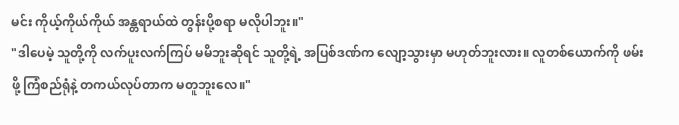မင်း ကိုယ့်ကိုယ်ကိုယ် အန္တရာယ်ထဲ တွန်းပို့စရာ မလိုပါဘူး။"
"ဒါပေမဲ့ သူတို့ကို လက်ပူးလက်ကြပ် မမိဘူးဆိုရင် သူတို့ရဲ့ အပြစ်ဒဏ်က လျော့သွားမှာ မဟုတ်ဘူးလား။ လူတစ်ယောက်ကို ဖမ်းဖို့ ကြံစည်ရုံနဲ့ တကယ်လုပ်တာက မတူဘူးလေ။"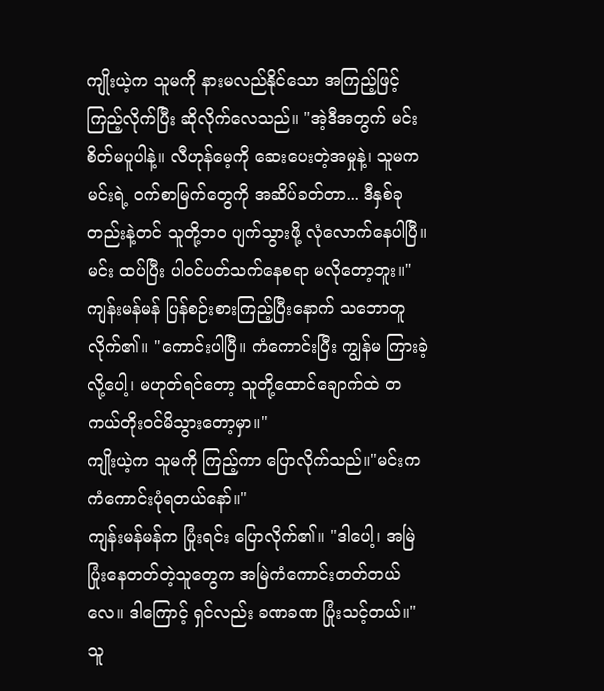ကျိုးယဲ့က သူမကို နားမလည်နိုင်သော အကြည့်ဖြင့် ကြည့်လိုက်ပြီး ဆိုလိုက်လေသည်။ "အဲ့ဒီအတွက် မင်း စိတ်မပူပါနဲ့။ လီဟုန်မေ့ကို ဆေးပေးတဲ့အမှုနဲ့၊ သူမက မင်းရဲ့ ဝက်စာမြက်တွေကို အဆိပ်ခတ်တာ... ဒီနှစ်ခုတည်းနဲ့တင် သူတို့ဘဝ ပျက်သွားဖို့ လုံလောက်နေပါပြီ။ မင်း ထပ်ပြီး ပါဝင်ပတ်သက်နေစရာ မလိုတော့ဘူး။"
ကျန်းမန်မန် ပြန်စဉ်းစားကြည့်ပြီးနောက် သဘောတူလိုက်၏။ "ကောင်းပါပြီ။ ကံကောင်းပြီး ကျွန်မ ကြားခဲ့လို့ပေါ့၊ မဟုတ်ရင်တော့ သူတို့ထောင်ချောက်ထဲ တကယ်တိုးဝင်မိသွားတော့မှာ။"
ကျိုးယဲ့က သူမကို ကြည့်ကာ ပြောလိုက်သည်။"မင်းက ကံကောင်းပုံရတယ်နော်။"
ကျန်းမန်မန်က ပြုံးရင်း ပြောလိုက်၏။ "ဒါပေါ့၊ အမြဲပြုံးနေတတ်တဲ့သူတွေက အမြဲကံကောင်းတတ်တယ်လေ။ ဒါကြောင့် ရှင်လည်း ခဏခဏ ပြုံးသင့်တယ်။"
သူ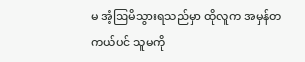မ အံ့ဩမိသွားရသည်မှာ ထိုလူက အမှန်တကယ်ပင် သူမကို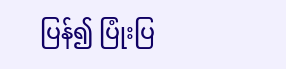ပြန်၍ ပြုံးပြ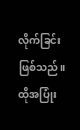လိုက်ခြင်း ဖြစ်သည်။
ထိုအပြုံး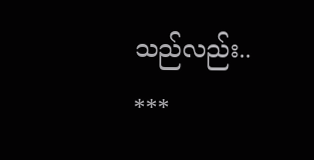သည်လည်း..
***